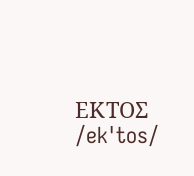ΕΚΤΟΣ /ekˈtos/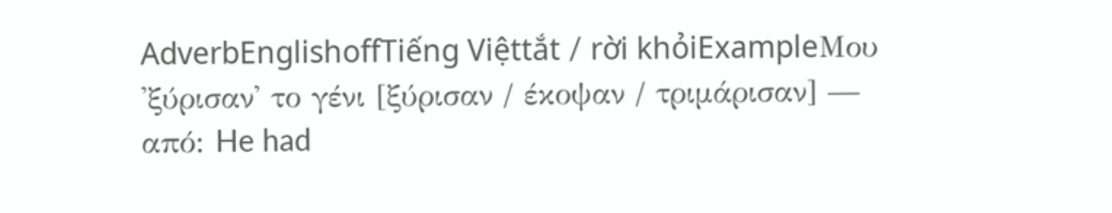AdverbEnglishoffTiếng Việttắt / rời khỏiExampleΜου 'ξύρισαν' το γένι [ξύρισαν / έκοψαν / τριμάρισαν] — από: He had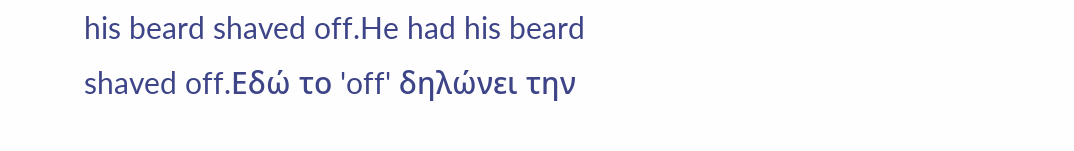his beard shaved off.He had his beard shaved off.Εδώ το 'off' δηλώνει την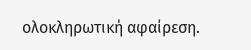ολοκληρωτική αφαίρεση.